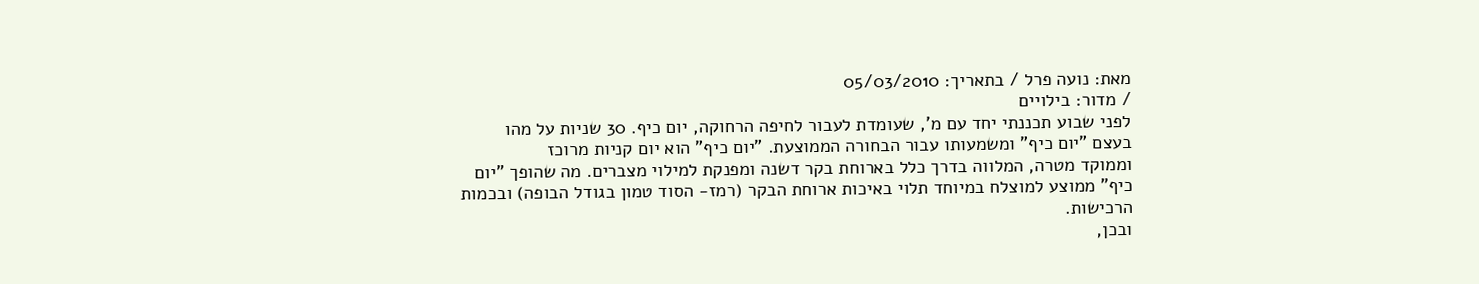מאת: נועה פרל / בתאריך: 05/03/2010
/ מדור: בילויים
לפני שבוע תכננתי יחד עם מ', שעומדת לעבור לחיפה הרחוקה, יום כיף. 30 שניות על מהו
בעצם "יום כיף" ומשמעותו עבור הבחורה הממוצעת. "יום כיף" הוא יום קניות מרוכז
וממוקד מטרה, המלווה בדרך כלל בארוחת בקר דשנה ומפנקת למילוי מצברים. מה שהופך "יום
כיף" ממוצע למוצלח במיוחד תלוי באיכות ארוחת הבקר (רמז- הסוד טמון בגודל הבופה) ובכמות
הרכישות.
ובכן,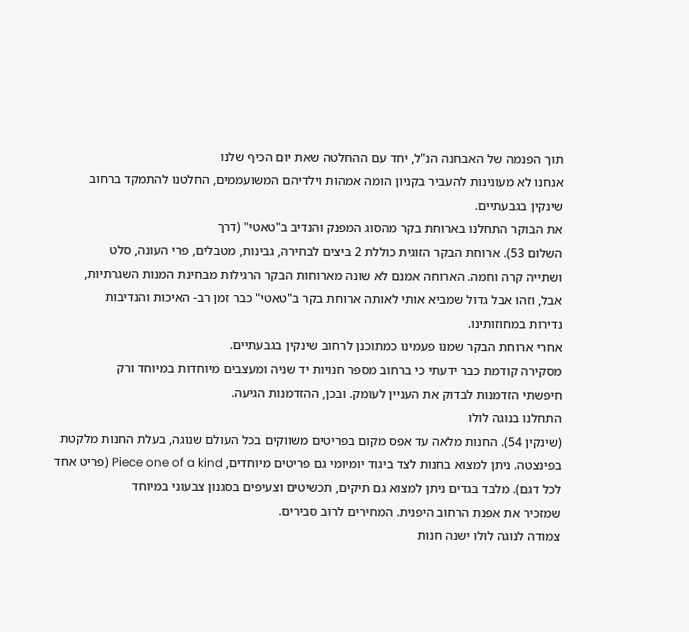תוך הפנמה של האבחנה הנ"ל, יחד עם ההחלטה שאת יום הכיף שלנו
אנחנו לא מעונינות להעביר בקניון הומה אמהות וילדיהם המשועממים, החלטנו להתמקד ברחוב
שינקין בגבעתיים.
את הבוקר התחלנו בארוחת בקר מהסוג המפנק והנדיב ב"טאטי" (דרך
השלום 53). ארוחת הבקר הזוגית כוללת 2 ביצים לבחירה, גבינות, מטבלים, פרי העונה, סלט
ושתייה קרה וחמה. הארוחה אמנם לא שונה מארוחות הבקר הרגילות מבחינת המנות השגרתיות,
אבל, וזהו אבל גדול שמביא אותי לאותה ארוחת בקר ב"טאטי" כבר זמן רב- האיכות והנדיבות
נדירות במחוזותינו.
אחרי ארוחת הבקר שמנו פעמינו כמתוכנן לרחוב שינקין בגבעתיים.
מסקירה קודמת כבר ידעתי כי ברחוב מספר חנויות יד שניה ומעצבים מיוחדות במיוחד ורק
חיפשתי הזדמנות לבדוק את העניין לעומק. ובכן, ההזדמנות הגיעה.
התחלנו בנוגה לולו
(שינקין 54). החנות מלאה עד אפס מקום בפריטים משווקים בכל העולם שנוגה, בעלת החנות מלקטת
בפינצטה. ניתן למצוא בחנות לצד ביגוד יומיומי גם פריטים מיוחדים, Piece one of a kind (פריט אחד
לכל דגם). מלבד בגדים ניתן למצוא גם תיקים, תכשיטים וצעיפים בסגנון צבעוני במיוחד
שמזכיר את אפנת הרחוב היפנית. המחירים לרוב סבירים.
צמודה לנוגה לולו ישנה חנות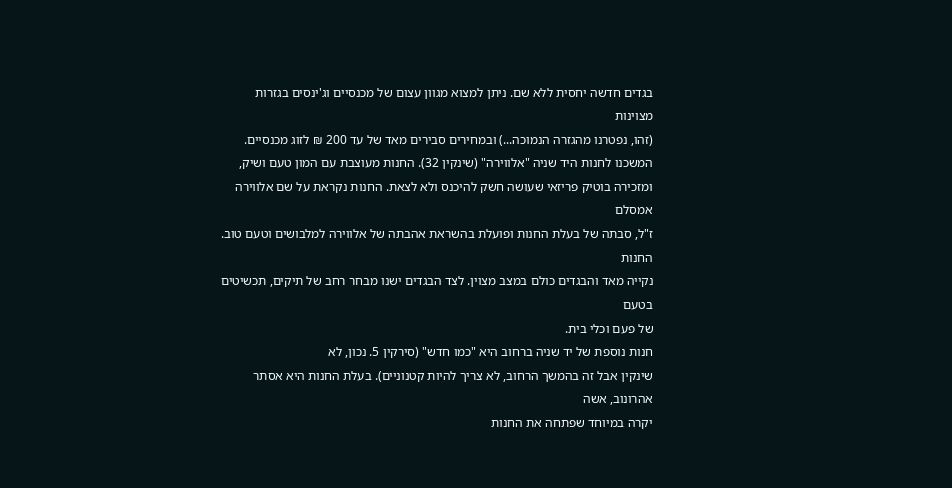בגדים חדשה יחסית ללא שם. ניתן למצוא מגוון עצום של מכנסיים וג'ינסים בגזרות מצוינות
(זהו, נפטרנו מהגזרה הנמוכה...) ובמחירים סבירים מאד של עד 200 ₪ לזוג מכנסיים.
המשכנו לחנות היד שניה "אלווירה" (שינקין 32). החנות מעוצבת עם המון טעם ושיק,
ומזכירה בוטיק פריזאי שעושה חשק להיכנס ולא לצאת. החנות נקראת על שם אלווירה אמסלם
ז"ל, סבתה של בעלת החנות ופועלת בהשראת אהבתה של אלווירה למלבושים וטעם טוב. החנות
נקייה מאד והבגדים כולם במצב מצוין. לצד הבגדים ישנו מבחר רחב של תיקים, תכשיטים בטעם
של פעם וכלי בית.
חנות נוספת של יד שניה ברחוב היא "כמו חדש" (סירקין 5. נכון, לא
שינקין אבל זה בהמשך הרחוב, לא צריך להיות קטנוניים). בעלת החנות היא אסתר אהרונוב, אשה
יקרה במיוחד שפתחה את החנות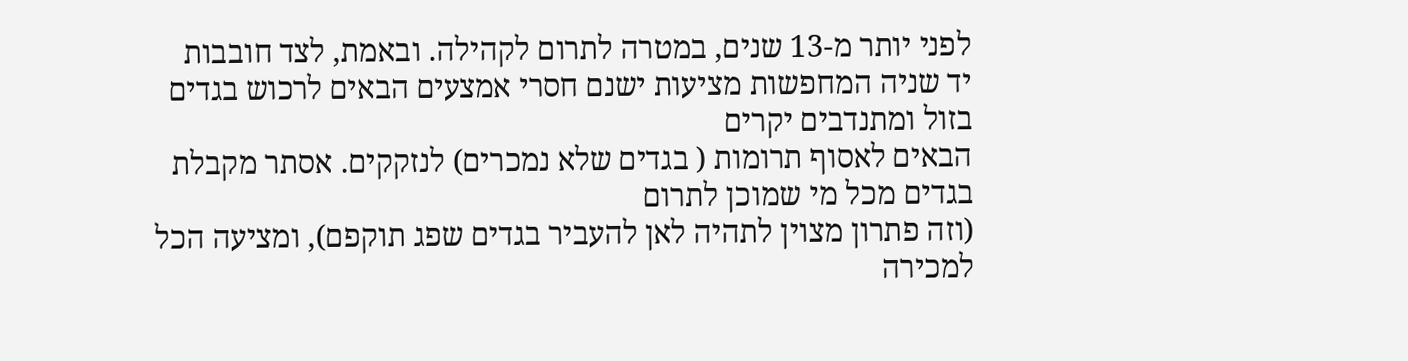לפני יותר מ-13 שנים, במטרה לתרום לקהילה. ובאמת, לצד חובבות
יד שניה המחפשות מציעות ישנם חסרי אמצעים הבאים לרכוש בגדים בזול ומתנדבים יקרים
הבאים לאסוף תרומות ( בגדים שלא נמכרים) לנזקקים. אסתר מקבלת בגדים מכל מי שמוכן לתרום
(וזה פתרון מצוין לתהיה לאן להעביר בגדים שפג תוקפם), ומציעה הכל למכירה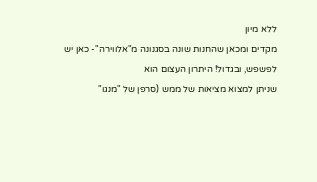ללא מיון
מקדים ומכאן שהחנות שונה בסגנונה מ"אלווירה"- כאן יש לפשפש, ובגדול! היתרון העצום הוא
שניתן למצוא מציאות של ממש (סרפן של "מנגו"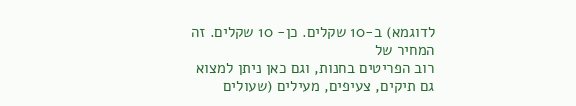לדוגמא) ב-10 שקלים. כן- 10 שקלים. זה המחיר של
רוב הפריטים בחנות, וגם כאן ניתן למצוא גם תיקים, צעיפים, מעילים (שעולים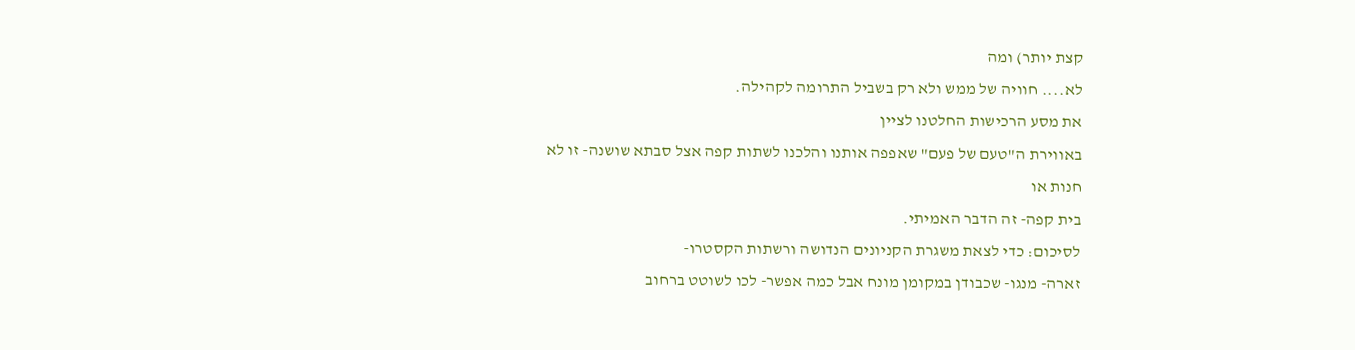קצת יותר) ומה
לא.... חוויה של ממש ולא רק בשביל התרומה לקהילה.
את מסע הרכישות החלטנו לציין
באווירת ה"טעם של פעם" שאפפה אותנו והלכנו לשתות קפה אצל סבתא שושנה- זו לא חנות או
בית קפה- זה הדבר האמיתי.
לסיכום: כדי לצאת משגרת הקניונים הנדושה ורשתות הקסטרו-
זארה- מנגו- שכבודן במקומן מונח אבל כמה אפשר- לכו לשוטט ברחוב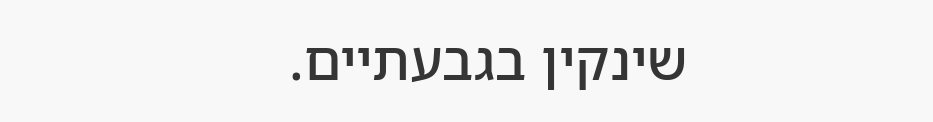שינקין בגבעתיים.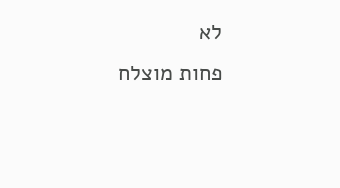לא
פחות מוצלח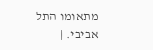מתאומו התל אביבי. |